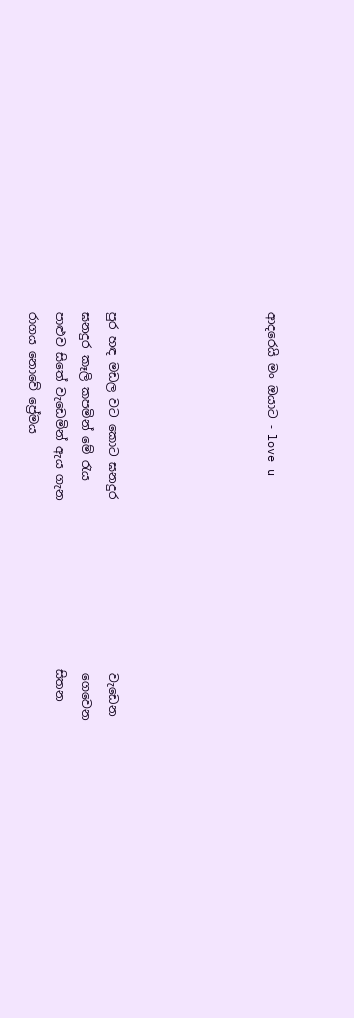ආදරෙයි මං ඔයාට - love u





පුර හඳ මඩල වට කොට ඝනදුර                             වැඩෙන
ඝනදුර කෑලි කපමින් මේ රැය                                ගෙවෙන
පාළුව සිතේ වැඩෙමින් ඇය ගැන                            සිතන
රාගය නොවේ ප්‍රේමය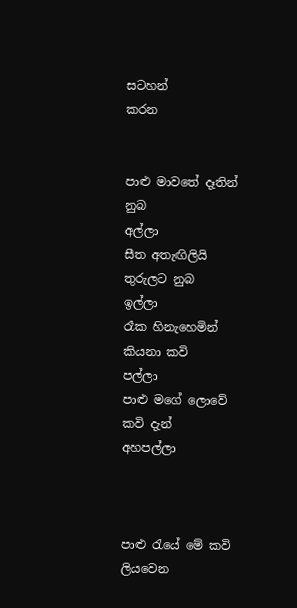සටහන්                               කරන


පාළු මාවතේ දෑතින් නුබ                                       අල්ලා
සීත අතැඟිලියි තුරුලට නුබ                                   ඉල්ලා
රෑක හිනැහෙමින් කියනා කවි                                පල්ලා
පාළු මගේ ලොවේ කවි දැන්                                  අහපල්ලා



පාළු රැයේ මේ කවි ලියවෙන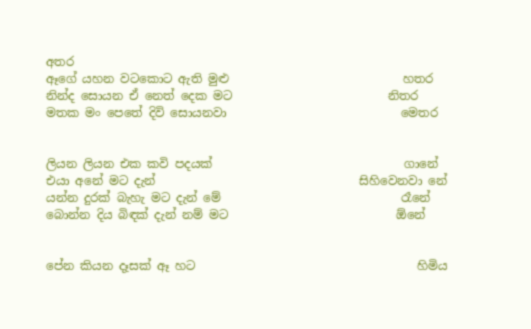අතර
ඈගේ යහන වටකොට ඇති මුළු                             හතර
නින්ද සොයන ඒ නෙත් දෙක මට                          නිතර
මතක මං පෙතේ දිවි සොයනවා                             මෙතර


ලියන ලියන එක කවි පදයක්                                ගානේ
එයා අනේ මට දැන්                                  සිහිවෙනවා නේ
යන්න දුරක් බැහැ මට දැන් මේ                              රෑනේ
බොන්න දිය බිඳක් දැන් නම් මට                            ඕනේ


පේන කියන දෑසක් ඈ හට                                     හිමිය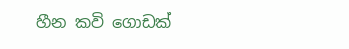හීන කවි ගොඩක්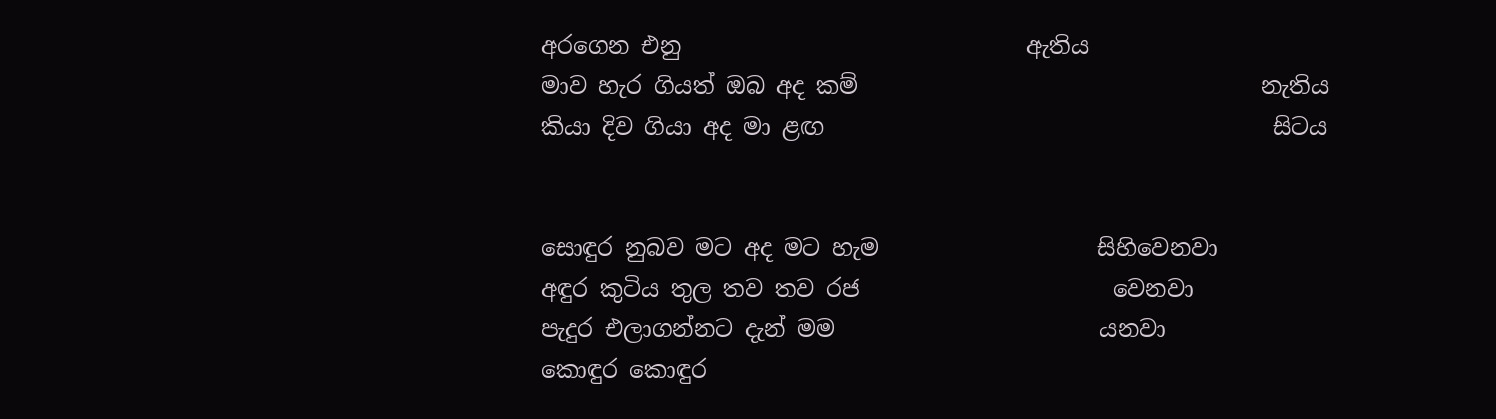අරගෙන එනු                              ඇතිය
මාව හැර ගියත් ඔබ අද කම්                                   නැතිය
කියා දිව ගියා අද මා ළඟ                                       සිටය


සොඳුර නුබව මට අද මට හැම                   සිහිවෙනවා
අඳුර කුටිය තුල තව තව රජ                      වෙනවා
පැදුර එලාගන්නට දැන් මම                       යනවා
කොඳුර කොඳුර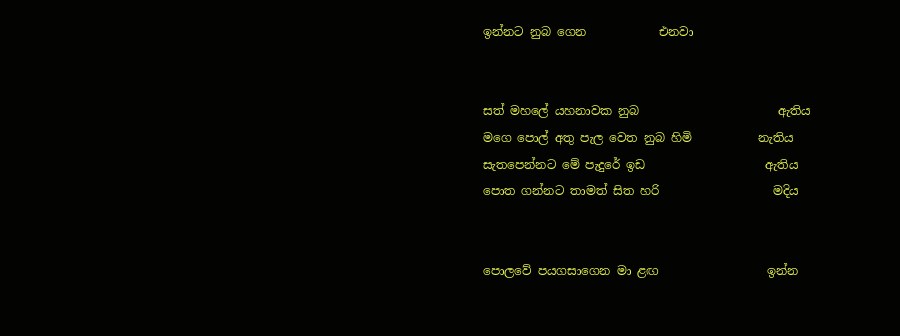ඉන්නට නුබ ගෙන            එනවා


සත් මහලේ යහනාවක නුබ                       ඇතිය
මගෙ පොල් අතු පැල වෙත නුබ හිමි           නැතිය
සැතපෙන්නට මේ පැදුරේ ඉඩ                    ඇතිය
පොත ගන්නට තාමත් සිත හරි                   මදිය


පොලවේ පයගසාගෙන මා ළඟ                  ඉන්න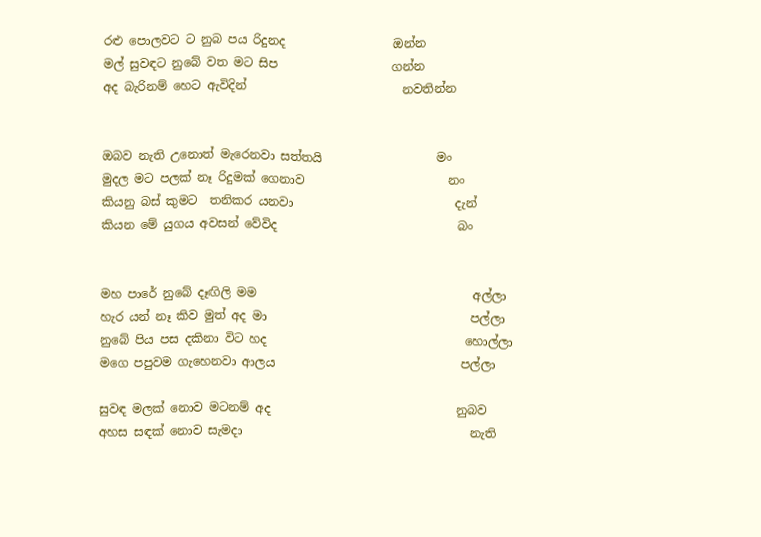රළු පොලවට ට නුබ පය රිදුනද                  ඔන්න
මල් සුවඳට නුබේ වත මට සිප                   ගන්න
අද බැරිනම් හෙට ඇවිදින්                          නවතින්න


ඔබව නැති උනොත් මැරෙනවා සත්තයි                   මං
මුදල මට පලක් නෑ රිදුමක් ගෙනාව                        නං
කියනු බස් කුමට  තනිකර යනවා                           දැන්
කියන මේ යුගය අවසන් වේවිද                              බං


මහ පාරේ නුබේ දෑඟිලි මම                                    අල්ලා
හැර යන් නෑ කිව මුත් අද මා                                  පල්ලා
නුබේ පිය පස දකිනා විට හද                                 හොල්ලා
මගෙ පපුවම ගැහෙනවා ආලය                               පල්ලා

සුවඳ මලක් නොව මටනම් අද                               නුබව
අහස සඳක් නොව සැමදා                                      නැති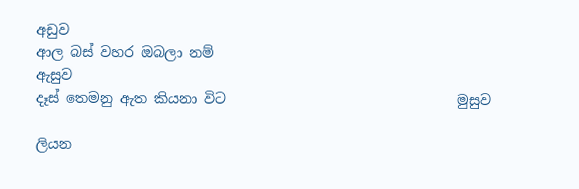අඩුව
ආල බස් වහර ඔබලා නම්                                                 ඇසුව
දෑස් තෙමනු ඇත කියනා විට                                 මුසුව

ලියන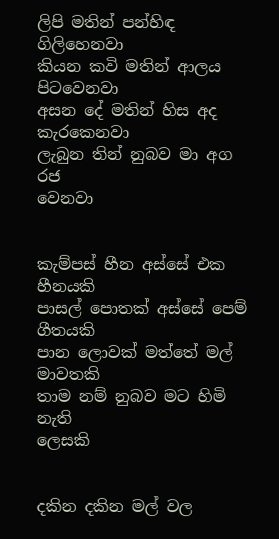ලිපි මතින් පන්හිඳ                                      ගිලිහෙනවා
කියන කවි මතින් ආලය                                       පිටවෙනවා
අසන දේ මතින් හිස අද                                        කැරකෙනවා
ලැබුන තින් නුබව මා අග රජ                                 වෙනවා


කැම්පස් හීන අස්සේ එක                                      හීනයකි
පාසල් පොතක් අස්සේ පෙම්                                  ගීතයකි
පාන ලොවක් මත්තේ මල්                                    මාවතකි
තාම නම් නුබව මට හිමි නැති                                ලෙසකි


දකින දකින මල් වල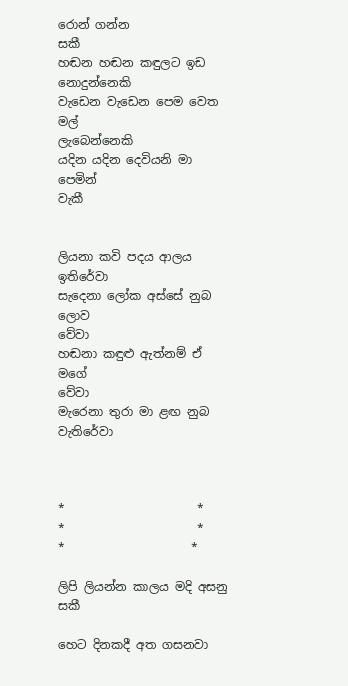රොන් ගන්න                                                 සකී
හඬන හඬන කඳුලට ඉඩ                                       නොදුන්නෙකි
වැඩෙන වැඩෙන පෙම වෙත මල්                           ලැබෙන්නෙකි
යදින යදින දෙවියනි මා පෙමින්                                         වැකී


ලියනා කවි පදය ආලය                                                    ඉතිරේවා
සැදෙනා ලෝක අස්සේ නුබ ලොව                                                             වේවා
හඬනා කඳුළු ඇත්නම් ඒ මගේ                                                       වේවා
මැරෙනා තුරා මා ළඟ නුබ                                                             වැතිරේවා



*                      *                      *                      *                      *                     *

ලිපි ලියන්න කාලය මදි අසනු සකී

හෙට දිනකදී අත ගසනවා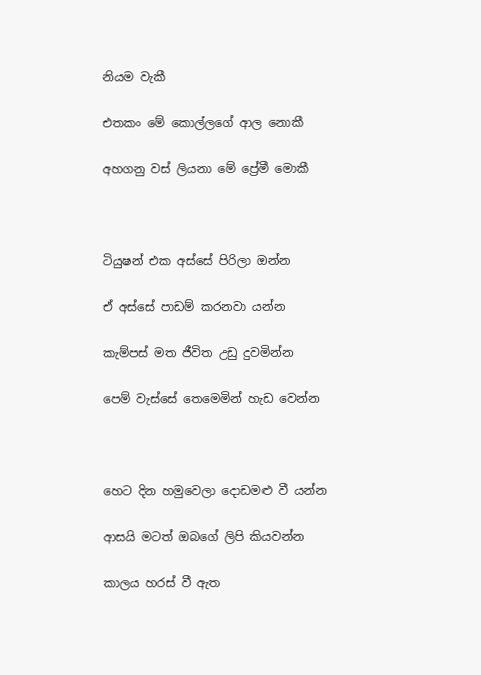නියම වැකී

එතකං මේ කොල්ලගේ ආල නොකී

අහගනු වස් ලියනා මේ ප්‍රේමී මොකී



ටියුෂන් එක අස්සේ පිරිලා ඔන්න

ඒ අස්සේ පාඩම් කරනවා යන්න

කැම්පස් මත ජීවිත උඩු දුවමින්න

පෙම් වැස්සේ තෙමෙමින් හැඩ වෙන්න



හෙට දින හමුවෙලා දොඩමළු වී යන්න

ආසයි මටත් ඔබගේ ලිපි කියවන්න

කාලය හරස් වී ඇත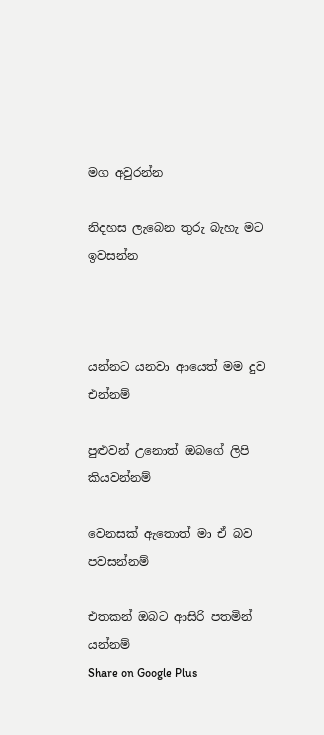මග අවුරන්න

නිදහස ලැබෙන තුරු බැහැ මට ඉවසන්න



යන්නට යනවා ආයෙත් මම දුව එන්නම්

පුළුවන් උනොත් ඔබගේ ලිපි කියවන්නම්

වෙනසක් ඇතොත් මා ඒ බව පවසන්නම්

එතකන් ඔබට ආසිරි පතමින් යන්නම්
Share on Google Plus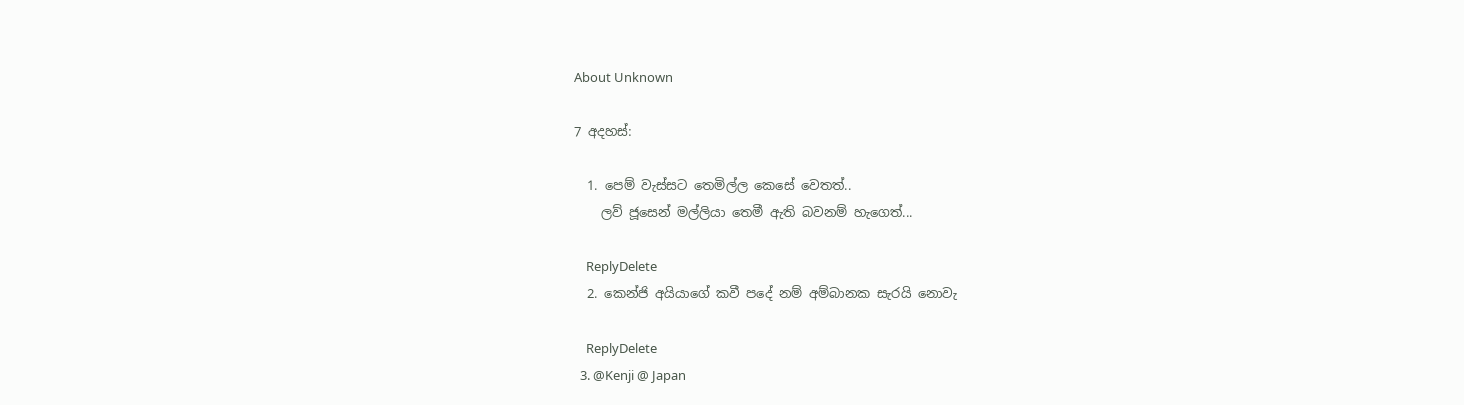About Unknown

7 අදහස්:

  1. පෙම් වැස්සට තෙමිල්ල කෙසේ වෙතත්..
    ලව් ජූසෙන් මල්ලියා තෙමී ඇති බවනම් හැගෙත්...

    ReplyDelete
  2. කෙන්ජි අයියාගේ කවී පදේ නම් අම්බානක සැරයි නොවැ

    ReplyDelete
  3. @Kenji @ Japan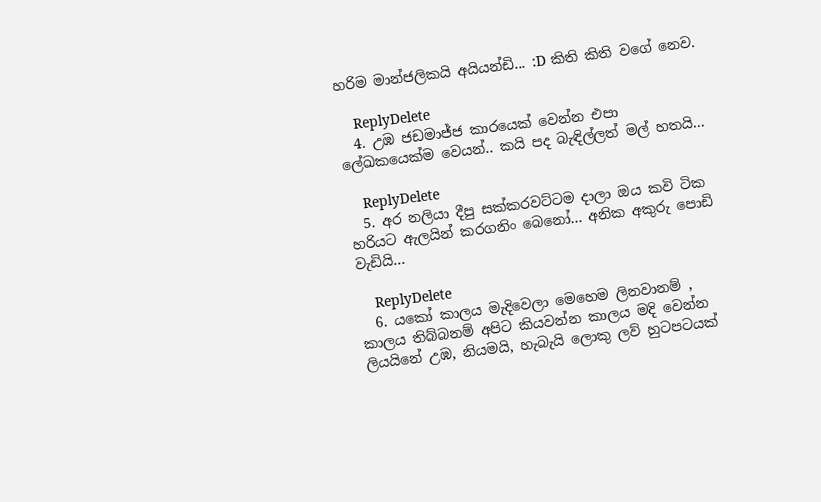හරිම මාන්ජලිකයි අයියන්ඩි... :D කිති කිති වගේ නෙව.

    ReplyDelete
  4. උඹ ජඩමාජ්ජ කාරයෙක් වෙන්න එපා ලේඛකයෙක්ම වෙයන්.. කයි පද බැඳිල්ලත් මල් හතයි...

    ReplyDelete
  5. අර නලියා දීපු සක්කරවට්ටම දාලා ඔය කවි ටික හරියට ඇලයින් කරගනිං බෙනෝ... අනික අකුරු පොඩි වැඩියි...

    ReplyDelete
  6. යකෝ කාලය මැදිවෙලා මෙහෙම ලිනවානම් , කාලය තිබ්බනම් අපිට කියවන්න කාලය මදි වෙන්න ලියයිනේ උඹ, නියමයි, හැබැයි ලොකු ලව් හුටපටයක්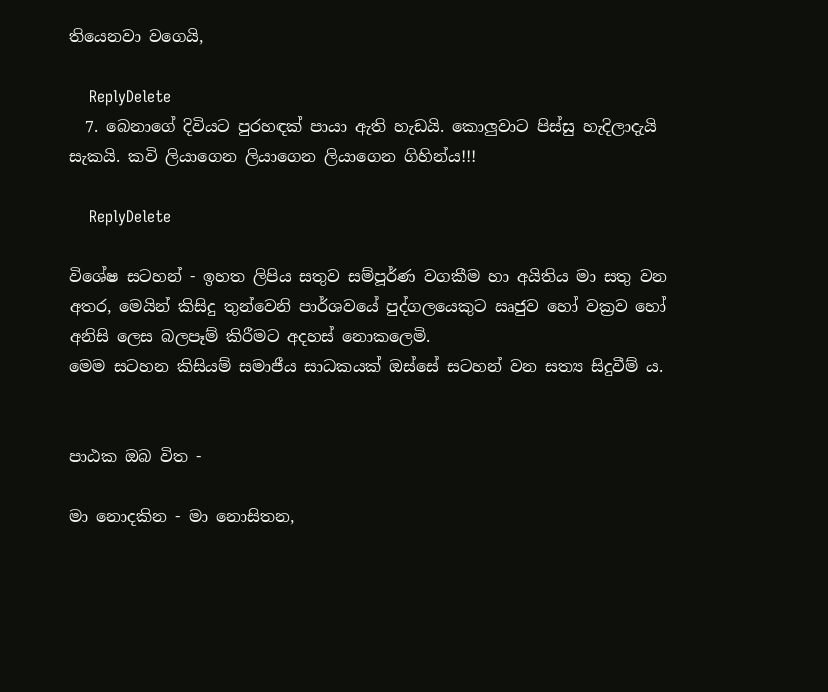තියෙනවා වගෙයි,

    ReplyDelete
  7. බෙනාගේ දිවියට පුරහඳක් පායා ඇති හැඩයි. කොලුවාට පිස්සු හැදිලාදැයි සැකයි. කවි ලියාගෙන ලියාගෙන ලියාගෙන ගිහින්ය!!!

    ReplyDelete

විශේෂ සටහන් - ඉහත ලිපිය සතුව සම්පූර්ණ වගකීම හා අයිතිය මා සතු වන අතර, මෙයින් කිසිදු තුන්වෙනි පාර්ශවයේ පුද්ගලයෙකුට ඍජුව හෝ වක්‍රව හෝ අනිසි ලෙස බලපෑම් කිරීමට අදහස් නොකලෙමි.
මෙම සටහන කිසියම් සමාජීය සාධකයක් ඔස්සේ සටහන් වන සත්‍ය සිදුවීම් ය.


පාඨක ඔබ විත -

මා නොදකින - මා නොසිතන,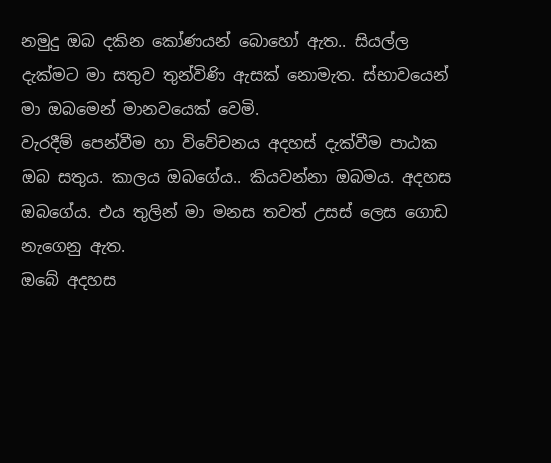නමුදු ඔබ දකින කෝණයන් බොහෝ ඇත.. සියල්ල දැක්මට මා සතුව තුන්විණි ඇසක් නොමැත. ස්භාවයෙන් මා ඔබමෙන් මානවයෙක් වෙමි.
වැරදීම් පෙන්වීම හා විවේචනය අදහස් දැක්වීම පාඨක ඔබ සතුය. කාලය ඔබගේය.. කියවන්නා ඔබමය. අදහස ඔබගේය. එය තුලින් මා මනස තවත් උසස් ලෙස ගොඩ නැගෙනු ඇත.
ඔබේ අදහස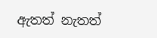ඇතත් නැතත්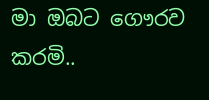මා ඔබට ගෞරව කරමි..